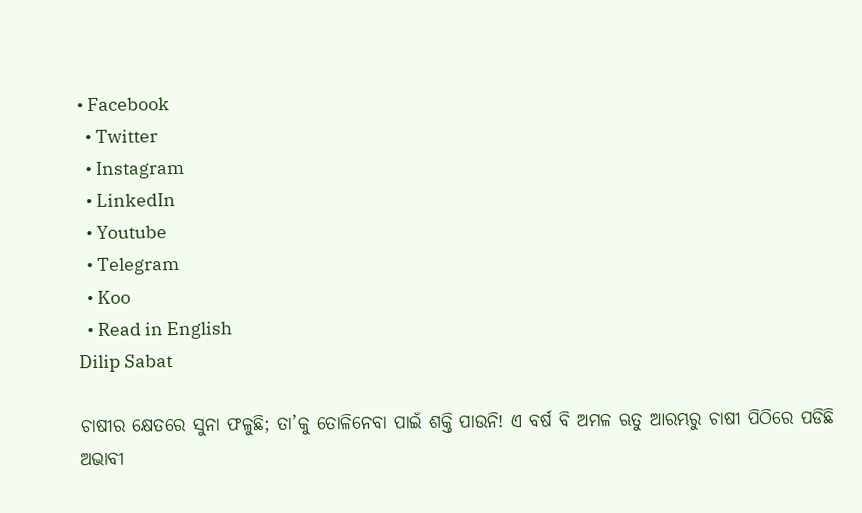• Facebook
  • Twitter
  • Instagram
  • LinkedIn
  • Youtube
  • Telegram
  • Koo
  • Read in English
Dilip Sabat

ଚାଷୀର କ୍ଷେତରେ ସୁନା ଫଳୁଛି; ତା’କୁ ତୋଳିନେବା ପାଇଁ ଶକ୍ତି ପାଉନି! ଏ ବର୍ଷ ବି ଅମଳ ଋତୁ ଆରମ୍ଭରୁ ଚାଷୀ ପିଠିରେ ପଡିଛି ଅଭାବୀ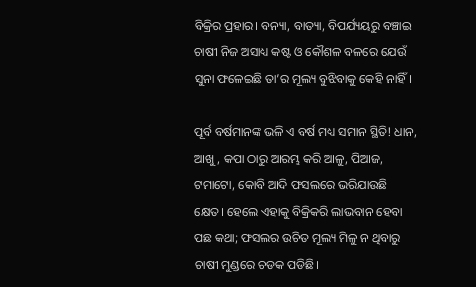ବିକ୍ରିର ପ୍ରହାର। ବନ୍ୟା, ବାତ୍ୟା, ବିପର୍ଯ୍ୟୟରୁ ବଞ୍ଚାଇ ଚାଷୀ ନିଜ ଅସାଧ୍ୟ କଷ୍ଟ ଓ କୌଶଳ ବଳରେ ଯେଉଁ ସୁନା ଫଳେଇଛି ତା’ର ମୂଲ୍ୟ ବୁଝିବାକୁ କେହି ନାହିଁ।

ପୂର୍ବ ବର୍ଷମାନଙ୍କ ଭଳି ଏ ବର୍ଷ ମଧ୍ୟ ସମାନ ସ୍ଥିତି! ଧାନ, ଆଖୁ, କପା ଠାରୁ ଆରମ୍ଭ କରି ଆଳୁ, ପିଆଜ, ଟମାଟୋ, କୋବି ଆଦି ଫସଲରେ ଭରିଯାଉଛି କ୍ଷେତ। ହେଲେ ଏହାକୁ ବିକ୍ରିକରି ଲାଭବାନ ହେବା ପଛ କଥା; ଫସଲର ଉଚିତ ମୂଲ୍ୟ ମିଳୁ ନ ଥିବାରୁ ଚାଷୀ ମୁଣ୍ଡରେ ଚଡକ ପଡିଛି।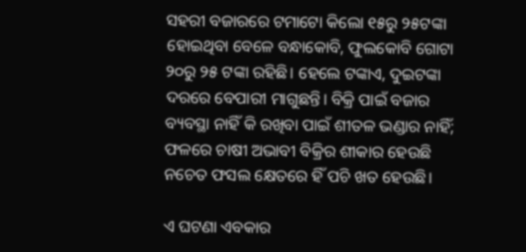ସହରୀ ବଜାରରେ ଟମାଟୋ କିଲୋ ୧୫ରୁ ୨୫ଟଙ୍କା ହୋଇଥିବା ବେଳେ ବନ୍ଧାକୋବି, ଫୁଲକୋବି ଗୋଟା ୨୦ରୁ ୨୫ ଟଙ୍କା ରହିଛି। ହେଲେ ଟଙ୍କାଏ, ଦୁଇଟଙ୍କା ଦରରେ ବେପାରୀ ମାଗୁଛନ୍ତି। ବିକ୍ରି ପାଇଁ ବଜାର ବ୍ୟବସ୍ଥା ନାହିଁ କି ରଖିବା ପାଇଁ ଶୀତଳ ଭଣ୍ଡାର ନାହିଁ; ଫଳରେ ଚାଷୀ ଅଭାବୀ ବିକ୍ରିର ଶୀକାର ହେଉଛି ନଚେତ ଫସଲ କ୍ଷେତରେ ହିଁ ପଚି ଖତ ହେଉଛି।

ଏ ଘଟଣା ଏବକାର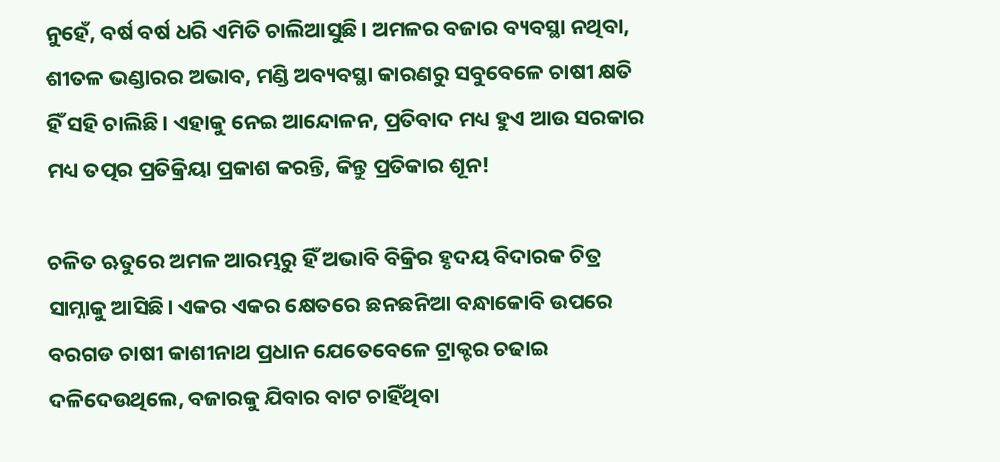ନୁହେଁ, ବର୍ଷ ବର୍ଷ ଧରି ଏମିତି ଚାଲିଆସୁଛି। ଅମଳର ବଜାର ବ୍ୟବସ୍ଥା ନଥିବା, ଶୀତଳ ଭଣ୍ଡାରର ଅଭାବ, ମଣ୍ଡି ଅବ୍ୟବସ୍ଥା କାରଣରୁ ସବୁବେଳେ ଚାଷୀ କ୍ଷତି ହିଁ ସହି ଚାଲିଛି। ଏହାକୁ ନେଇ ଆନ୍ଦୋଳନ, ପ୍ରତିବାଦ ମଧ୍ୟ ହୁଏ ଆଉ ସରକାର ମଧ୍ୟ ତତ୍ପର ପ୍ରତିକ୍ରିୟା ପ୍ରକାଶ କରନ୍ତି, କିନ୍ତୁ ପ୍ରତିକାର ଶୂନ!

ଚଳିତ ଋତୁରେ ଅମଳ ଆରମ୍ଭରୁ ହିଁ ଅଭାବି ବିକ୍ରିର ହୃଦୟ ବିଦାରକ ଚିତ୍ର ସାମ୍ନାକୁ ଆସିଛି। ଏକର ଏକର କ୍ଷେତରେ ଛନଛନିଆ ବନ୍ଧାକୋବି ଉପରେ ବରଗଡ ଚାଷୀ କାଶୀନାଥ ପ୍ରଧାନ ଯେତେବେଳେ ଟ୍ରାକ୍ଟର ଚଢାଇ ଦଳିଦେଉଥିଲେ, ବଜାରକୁ ଯିବାର ବାଟ ଚାହିଁଥିବା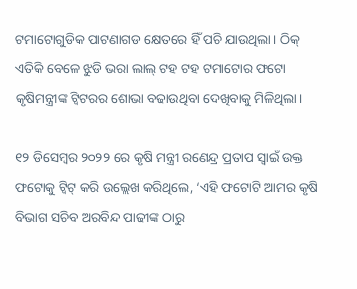ଟମାଟୋଗୁଡିକ ପାଟଣାଗଡ କ୍ଷେତରେ ହିଁ ପଚି ଯାଉଥିଲା। ଠିକ୍ ଏତିକି ବେଳେ ଝୁଡି ଭରା ଲାଲ୍ ଟହ ଟହ ଟମାଟୋର ଫଟୋ କୃଷିମନ୍ତ୍ରୀଙ୍କ ଟ୍ୱିଟରର ଶୋଭା ବଢାଉଥିବା ଦେଖିବାକୁ ମିଳିଥିଲା।

୧୨ ଡିସେମ୍ବର ୨୦୨୨ ରେ କୃଷି ମନ୍ତ୍ରୀ ରଣେନ୍ଦ୍ର ପ୍ରତାପ ସ୍ୱାଇଁ ଉକ୍ତ ଫଟୋକୁ ଟ୍ୱିଟ୍‌ କରି ଉଲ୍ଲେଖ କରିଥିଲେ, ‘ଏହି ଫଟୋଟି ଆମର କୃଷି ବିଭାଗ ସଚିବ ଅରବିନ୍ଦ ପାଢୀଙ୍କ ଠାରୁ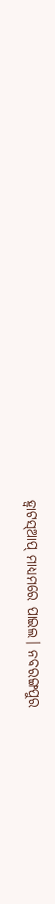ହ୍ୱାଟସ୍ଆପ୍ ମାଧ୍ୟମରେ ପାଇଲ। ନବରଙ୍ଗପୁର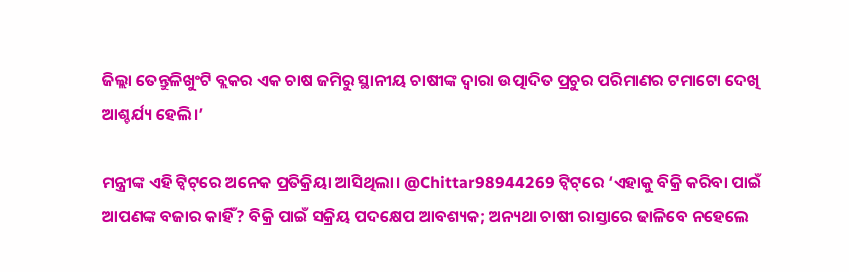ଜିଲ୍ଲା ତେନ୍ତୁଳିଖୁଂଟି ବ୍ଲକର ଏକ ଚାଷ ଜମିରୁ ସ୍ଥାନୀୟ ଚାଷୀଙ୍କ ଦ୍ୱାରା ଉତ୍ପାଦିତ ପ୍ରଚୁର ପରିମାଣର ଟମାଟୋ ଦେଖି ଆଶ୍ଚର୍ଯ୍ୟ ହେଲି।’

ମନ୍ତ୍ରୀଙ୍କ ଏହି ଟ୍ୱିଟ୍‌ରେ ଅନେକ ପ୍ରତିକ୍ରିୟା ଆସିଥିଲା। @Chittar98944269 ଟ୍ୱିଟ୍‌ରେ ‘ଏହାକୁ ବିକ୍ରି କରିବା ପାଇଁ ଆପଣଙ୍କ ବଜାର କାହିଁ? ବିକ୍ରି ପାଇଁ ସକ୍ରିୟ ପଦକ୍ଷେପ ଆବଶ୍ୟକ; ଅନ୍ୟଥା ଚାଷୀ ରାସ୍ତାରେ ଢାଳିବେ ନହେଲେ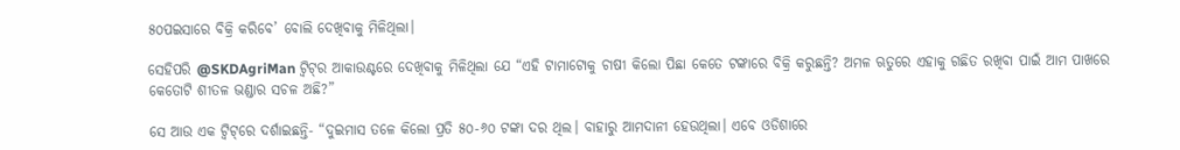୫୦ପଇସାରେ ବିକ୍ରି କରିବେ’ ବୋଲି ଦେଖିବାକୁ ମିଳିଥିଲା।

ସେହିପରି @SKDAgriMan ଟ୍ୱିଟ୍‌ର ଆକାଉଣ୍ଟରେ ଦେଖିବାକୁ ମିଳିଥିଲା ଯେ “ଏହି ଟାମାଟୋକୁ ଚାଷୀ କିଲୋ ପିଛା କେତେ ଟଙ୍କାରେ ବିକ୍ରି କରୁଛନ୍ତି? ଅମଳ ଋତୁରେ ଏହାକୁ ଗଛିତ ରଖିବା ପାଇଁ ଆମ ପାଖରେ କେତୋଟି ଶୀତଳ ଭଣ୍ଡାର ସଚଳ ଅଛି?”

ସେ ଆଉ ଏକ ଟ୍ୱିଟ୍‌ରେ ଦର୍ଶାଇଛନ୍ତି- “ଦୁଇମାସ ତଳେ କିଲୋ ପ୍ରତି ୫୦-୬୦ ଟଙ୍କା ଦର ଥିଲ। ବାହାରୁ ଆମଦାନୀ ହେଉଥିଲା। ଏବେ ଓଡିଶାରେ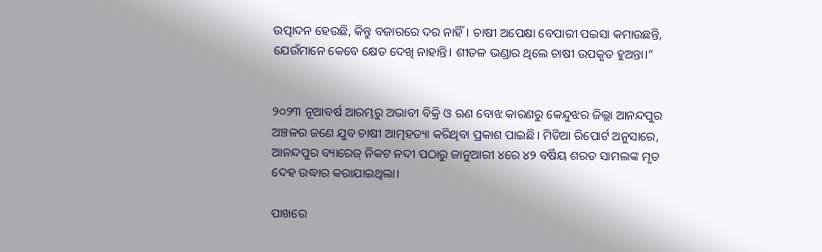ଉତ୍ପାଦନ ହେଉଛି, କିନ୍ତୁ ବଜାରରେ ଦର ନାହିଁ। ଚାଷୀ ଅପେକ୍ଷା ବେପାରୀ ପଇସା କମାଉଛନ୍ତି, ଯେଉଁମାନେ କେବେ କ୍ଷେତ ଦେଖି ନାହାନ୍ତି। ଶୀତଳ ଭଣ୍ଡାର ଥିଲେ ଚାଷୀ ଉପକୃତ ହୁଅନ୍ତା।”


୨୦୨୩ ନୂଆବର୍ଷ ଆରମ୍ଭରୁ ଅଭାବୀ ବିକ୍ରି ଓ ଋଣ ବୋଝ କାରଣରୁ କେନ୍ଦୁଝର ଜିଲ୍ଲା ଆନନ୍ଦପୁର ଅଞ୍ଚଳର ଜଣେ ଯୁବ ଚାଷୀ ଆତ୍ମହତ୍ୟା କରିଥିବା ପ୍ରକାଶ ପାଇଛି। ମିଡିଆ ରିପୋର୍ଟ ଅନୁସାରେ, ଆନନ୍ଦପୁର ବ୍ୟାରେଜ୍‌ ନିକଟ ନଦୀ ପଠାରୁ ଜାନୁଆରୀ ୪ରେ ୪୨ ବର୍ଷିୟ ଶରତ ସାମଲଙ୍କ ମୃତ ଦେହ ଉଦ୍ଧାର କରାଯାଇଥିଲା।

ପାଖରେ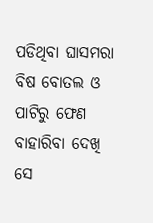ପଡିଥିବା ଘାସମରା ବିଷ ବୋତଲ ଓ ପାଟିରୁ ଫେଣ ବାହାରିବା ଦେଖି ସେ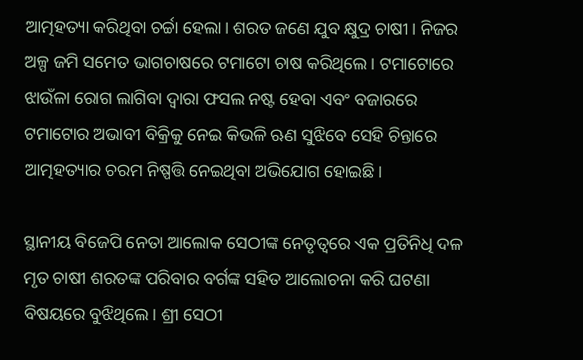ଆତ୍ମହତ୍ୟା କରିଥିବା ଚର୍ଚ୍ଚା ହେଲା। ଶରତ ଜଣେ ଯୁବ କ୍ଷୁଦ୍ର ଚାଷୀ। ନିଜର ଅଳ୍ପ ଜମି ସମେତ ଭାଗଚାଷରେ ଟମାଟୋ ଚାଷ କରିଥିଲେ। ଟମାଟୋରେ ଝାଉଁଳା ରୋଗ ଲାଗିବା ଦ୍ୱାରା ଫସଲ ନଷ୍ଟ ହେବା ଏବଂ ବଜାରରେ ଟମାଟୋର ଅଭାବୀ ବିକ୍ରିକୁ ନେଇ କିଭଳି ଋଣ ସୁଝିବେ ସେହି ଚିନ୍ତାରେ ଆତ୍ମହତ୍ୟାର ଚରମ ନିଷ୍ପତ୍ତି ନେଇଥିବା ଅଭିଯୋଗ ହୋଇଛି।

ସ୍ଥାନୀୟ ବିଜେପି ନେତା ଆଲୋକ ସେଠୀଙ୍କ ନେତୃତ୍ୱରେ ଏକ ପ୍ରତିନିଧି ଦଳ ମୃତ ଚାଷୀ ଶରତଙ୍କ ପରିବାର ବର୍ଗଙ୍କ ସହିତ ଆଲୋଚନା କରି ଘଟଣା ବିଷୟରେ ବୁଝିଥିଲେ। ଶ୍ରୀ ସେଠୀ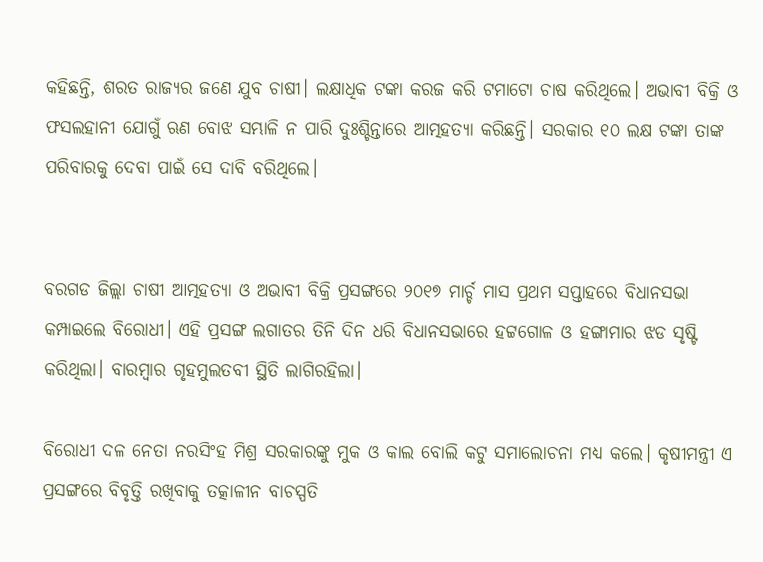କହିଛନ୍ତି, ଶରତ ରାଜ୍ୟର ଜଣେ ଯୁବ ଚାଷୀ। ଲକ୍ଷାଧିକ ଟଙ୍କା କରଜ କରି ଟମାଟୋ ଚାଷ କରିଥିଲେ। ଅଭାବୀ ବିକ୍ରି ଓ ଫସଲହାନୀ ଯୋଗୁଁ ଋଣ ବୋଝ ସମ୍ଭାଳି ନ ପାରି ଦୁଃଶ୍ଚିନ୍ତାରେ ଆତ୍ମହତ୍ୟା କରିଛନ୍ତି। ସରକାର ୧୦ ଲକ୍ଷ ଟଙ୍କା ତାଙ୍କ ପରିବାରକୁ ଦେବା ପାଇଁ ସେ ଦାବି ବରିଥିଲେ।


ବରଗଡ ଜିଲ୍ଲା ଚାଷୀ ଆତ୍ମହତ୍ୟା ଓ ଅଭାବୀ ବିକ୍ରି ପ୍ରସଙ୍ଗରେ ୨୦୧୭ ମାର୍ଚ୍ଚ ମାସ ପ୍ରଥମ ସପ୍ତାହରେ ବିଧାନସଭା କମ୍ପାଇଲେ ବିରୋଧୀ। ଏହି ପ୍ରସଙ୍ଗ ଲଗାତର ତିନି ଦିନ ଧରି ବିଧାନସଭାରେ ହଟ୍ଟଗୋଳ ଓ ହଙ୍ଗାମାର ଝଡ ସୃଷ୍ଟି କରିଥିଲା। ବାରମ୍ବାର ଗୃହମୁଲତବୀ ସ୍ଥିତି ଲାଗିରହିଲା।

ବିରୋଧୀ ଦଳ ନେତା ନରସିଂହ ମିଶ୍ର ସରକାରଙ୍କୁ ମୁକ ଓ କାଲ ବୋଲି କଟୁ ସମାଲୋଚନା ମଧ୍ୟ କଲେ। କୃଷୀମନ୍ତ୍ରୀ ଏ ପ୍ରସଙ୍ଗରେ ବିବୃତ୍ତି ରଖିବାକୁ ତତ୍କାଳୀନ ବାଚସ୍ପତି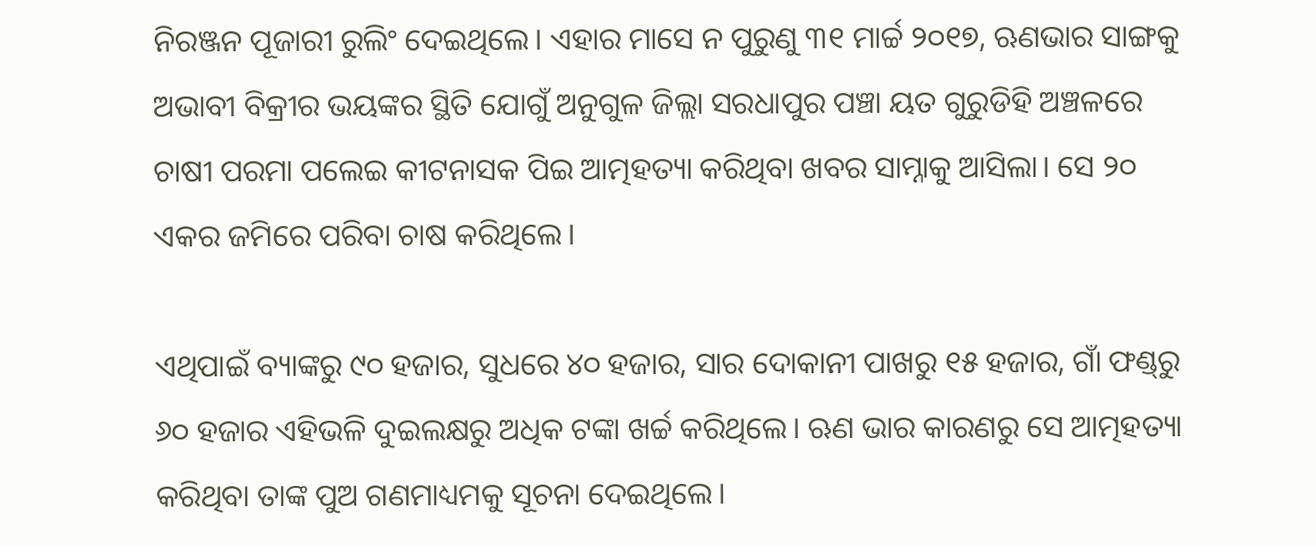ନିରଞ୍ଜନ ପୂଜାରୀ ରୁଲିଂ ଦେଇଥିଲେ। ଏହାର ମାସେ ନ ପୁରୁଣୁ ୩୧ ମାର୍ଚ୍ଚ ୨୦୧୭, ଋଣଭାର ସାଙ୍ଗକୁ ଅଭାବୀ ବିକ୍ରୀର ଭୟଙ୍କର ସ୍ଥିତି ଯୋଗୁଁ ଅନୁଗୁଳ ଜିଲ୍ଲା ସରଧାପୁର ପଞ୍ଚା ୟତ ଗୁରୁଡିହି ଅଞ୍ଚଳରେ ଚାଷୀ ପରମା ପଲେଇ କୀଟନାସକ ପିଇ ଆତ୍ମହତ୍ୟା କରିଥିବା ଖବର ସାମ୍ନାକୁ ଆସିଲା। ସେ ୨୦ ଏକର ଜମିରେ ପରିବା ଚାଷ କରିଥିଲେ।

ଏଥିପାଇଁ ବ୍ୟାଙ୍କରୁ ୯୦ ହଜାର, ସୁଧରେ ୪୦ ହଜାର, ସାର ଦୋକାନୀ ପାଖରୁ ୧୫ ହଜାର, ଗାଁ ଫଣ୍ଡ୍‌ରୁ ୬୦ ହଜାର ଏହିଭଳି ଦୁଇଲକ୍ଷରୁ ଅଧିକ ଟଙ୍କା ଖର୍ଚ୍ଚ କରିଥିଲେ। ଋଣ ଭାର କାରଣରୁ ସେ ଆତ୍ମହତ୍ୟା କରିଥିବା ତାଙ୍କ ପୁଅ ଗଣମାଧ୍ୟମକୁ ସୂଚନା ଦେଇଥିଲେ।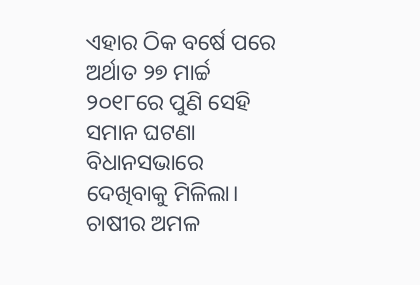ଏହାର ଠିକ ବର୍ଷେ ପରେ ଅର୍ଥାତ ୨୭ ମାର୍ଚ୍ଚ ୨୦୧୮ରେ ପୁଣି ସେହି ସମାନ ଘଟଣା ବିଧାନସଭାରେ ଦେଖିବାକୁ ମିଳିଲା। ଚାଷୀର ଅମଳ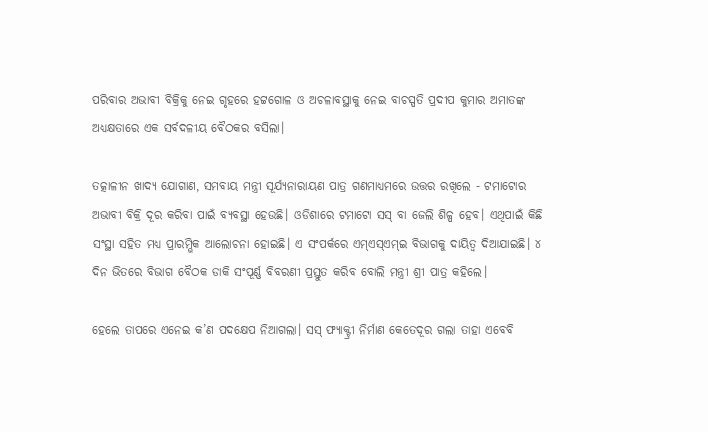ପରିବାର ଅଭାବୀ ବିକ୍ରିକୁ ନେଇ ଗୃହରେ ହଟ୍ଟଗୋଳ ଓ ଅଚଳାବସ୍ଥାକୁ ନେଇ ବାଚସ୍ପତି ପ୍ରଦୀପ କୁମାର ଅମାତଙ୍କ ଅଧ୍ୟକ୍ଷତାରେ ଏକ ସର୍ବଦଳୀୟ ବୈଠକର ବସିଲା।

ତତ୍କାଳୀନ ଖାଦ୍ୟ ଯୋଗାଣ, ସମବାୟ ମନ୍ତ୍ରୀ ସୂର୍ଯ୍ୟନାରାୟଣ ପାତ୍ର ଗଣମାଧ୍ୟମରେ ଉତ୍ତର ରଖିଲେ - ଟମାଟୋର ଅଭାବୀ ବିକ୍ରି ଦୂର କରିବା ପାଇଁ ବ୍ୟବସ୍ଥା ହେଉଛି। ଓଡିଶାରେ ଟମାଟୋ ସସ୍‌ ବା ଜେଲି ଶିଳ୍ପ ହେବ। ଏଥିପାଇଁ କିଛି ସଂସ୍ଥା ସହିତ ମଧ୍ୟ ପ୍ରାରମ୍ଭିକ ଆଲୋଚନା ହୋଇଛି। ଏ ସଂପର୍କରେ ଏମ୍‌ଏସ୍‌ଏମ୍‌ଇ ବିଭାଗକୁ ଦାୟିତ୍ୱ ଦିଆଯାଇଛି। ୪ ଦିନ ଭିତରେ ବିଭାଗ ବୈଠକ ଡାକି ସଂପୂର୍ଣ୍ଣ ବିବରଣୀ ପ୍ରସ୍ତୁତ କରିବ ବୋଲି ମନ୍ତ୍ରୀ ଶ୍ରୀ ପାତ୍ର କହିଲେ।

ହେଲେ ତାପରେ ଏନେଇ କ’ଣ ପଦକ୍ଷେପ ନିଆଗଲା। ସସ୍ ଫ୍ୟାକ୍ଟ୍ରୀ ନିର୍ମାଣ କେତେଦୂର ଗଲା ତାହା ଏବେବି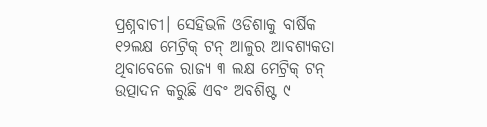ପ୍ରଶ୍ନବାଚୀ। ସେହିଭଳି ଓଡିଶାକୁ ବାର୍ଷିକ ୧୨ଲକ୍ଷ ମେଟ୍ରିକ୍‌ ଟନ୍‌ ଆଳୁର ଆବଶ୍ୟକତା ଥିବାବେଳେ ରାଜ୍ୟ ୩ ଲକ୍ଷ ମେଟ୍ରିକ୍‌ ଟନ୍‌ ଉତ୍ପାଦନ କରୁଛି ଏବଂ ଅବଶିଷ୍ଟ ୯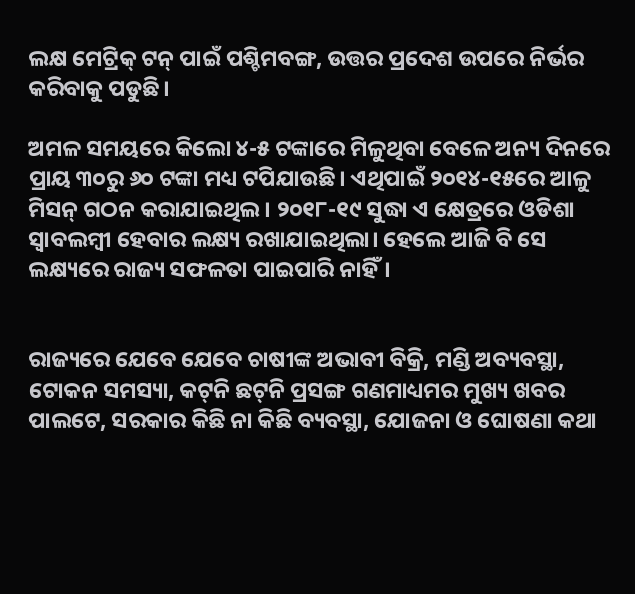ଲକ୍ଷ ମେଟ୍ରିକ୍‌ ଟନ୍‌ ପାଇଁ ପଶ୍ଚିମବଙ୍ଗ, ଉତ୍ତର ପ୍ରଦେଶ ଉପରେ ନିର୍ଭର କରିବାକୁ ପଡୁଛି।

ଅମଳ ସମୟରେ କିଲୋ ୪-୫ ଟଙ୍କାରେ ମିଳୁଥିବା ବେଳେ ଅନ୍ୟ ଦିନରେ ପ୍ରାୟ ୩୦ରୁ ୬୦ ଟଙ୍କା ମଧ୍ୟ ଟପିଯାଉଛି। ଏଥିପାଇଁ ୨୦୧୪-୧୫ରେ ଆଳୁ ମିସନ୍‌ ଗଠନ କରାଯାଇଥିଲ। ୨୦୧୮-୧୯ ସୁଦ୍ଧା ଏ କ୍ଷେତ୍ରରେ ଓଡିଶା ସ୍ୱାବଲମ୍ବୀ ହେବାର ଲକ୍ଷ୍ୟ ରଖାଯାଇଥିଲା। ହେଲେ ଆଜି ବି ସେ ଲକ୍ଷ୍ୟରେ ରାଜ୍ୟ ସଫଳତା ପାଇପାରି ନାହିଁ।


ରାଜ୍ୟରେ ଯେବେ ଯେବେ ଚାଷୀଙ୍କ ଅଭାବୀ ବିକ୍ରି, ମଣ୍ଡି ଅବ୍ୟବସ୍ଥା, ଟୋକନ ସମସ୍ୟା, କଟ୍‌ନି ଛଟ୍‌ନି ପ୍ରସଙ୍ଗ ଗଣମାଧ୍ୟମର ମୁଖ୍ୟ ଖବର ପାଲଟେ, ସରକାର କିଛି ନା କିଛି ବ୍ୟବସ୍ଥା, ଯୋଜନା ଓ ଘୋଷଣା କଥା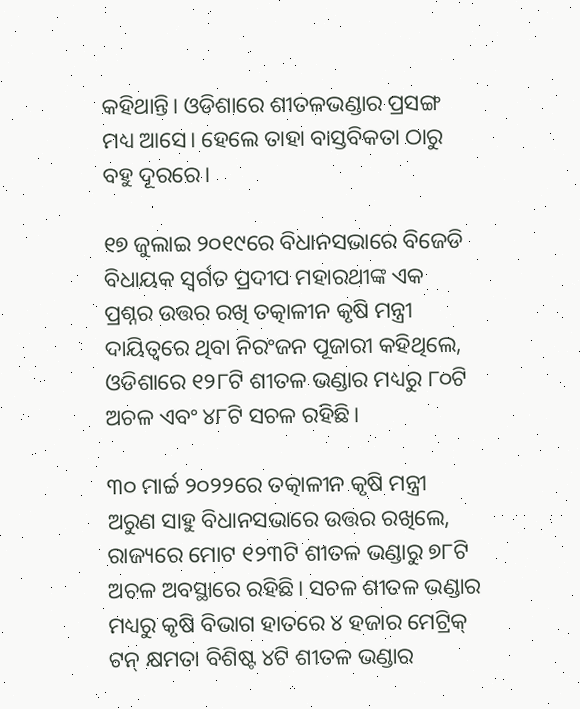କହିଥାନ୍ତି। ଓଡିଶାରେ ଶୀତଳଭଣ୍ଡାର ପ୍ରସଙ୍ଗ ମଧ୍ୟ ଆସେ। ହେଲେ ତାହା ବାସ୍ତବିକତା ଠାରୁ ବହୁ ଦୂରରେ।

୧୭ ଜୁଲାଇ ୨୦୧୯ରେ ବିଧାନସଭାରେ ବିଜେଡି ବିଧାୟକ ସ୍ୱର୍ଗତ ପ୍ରଦୀପ ମହାରଥୀଙ୍କ ଏକ ପ୍ରଶ୍ନର ଉତ୍ତର ରଖି ତତ୍କାଳୀନ କୃଷି ମନ୍ତ୍ରୀ ଦାୟିତ୍ୱରେ ଥିବା ନିରଂଜନ ପୂଜାରୀ କହିଥିଲେ, ଓଡିଶାରେ ୧୨୮ଟି ଶୀତଳ ଭଣ୍ଡାର ମଧ୍ୟରୁ ୮୦ଟି ଅଚଳ ଏବଂ ୪୮ଟି ସଚଳ ରହିଛି।

୩୦ ମାର୍ଚ୍ଚ ୨୦୨୨ରେ ତତ୍କାଳୀନ କୃଷି ମନ୍ତ୍ରୀ ଅରୁଣ ସାହୁ ବିଧାନସଭାରେ ଉତ୍ତର ରଖିଲେ, ରାଜ୍ୟରେ ମୋଟ ୧୨୩ଟି ଶୀତଳ ଭଣ୍ଡାରୁ ୭୮ଟି ଅଚଳ ଅବସ୍ଥାରେ ରହିଛି। ସଚଳ ଶୀତଳ ଭଣ୍ଡାର ମଧ୍ୟରୁ କୃଷି ବିଭାଗ ହାତରେ ୪ ହଜାର ମେଟ୍ରିକ୍‌ ଟନ୍‌ କ୍ଷମତା ବିଶିଷ୍ଟ ୪ଟି ଶୀତଳ ଭଣ୍ଡାର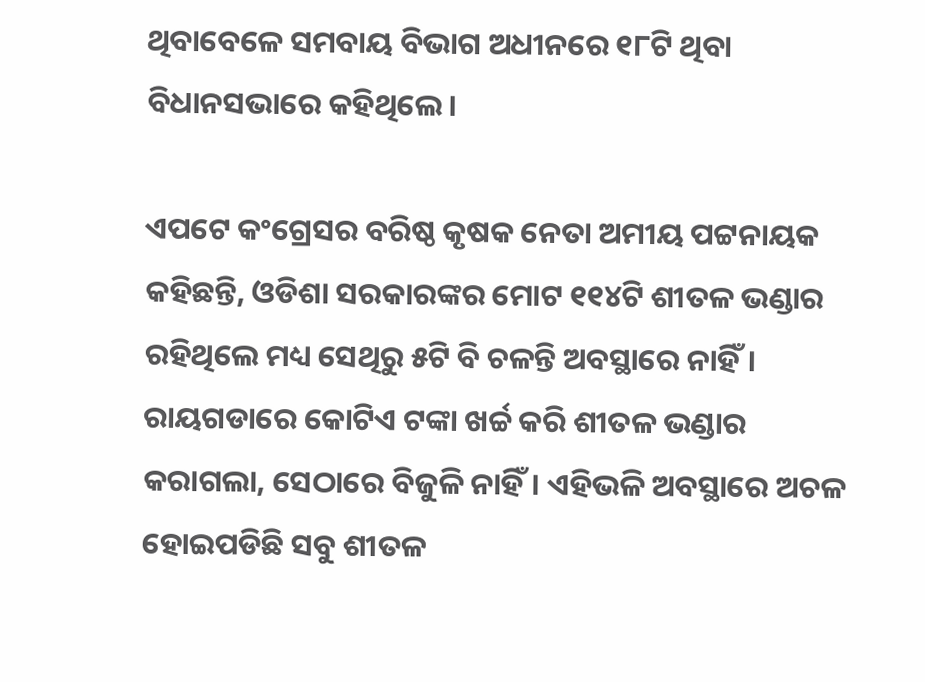ଥିବାବେଳେ ସମବାୟ ବିଭାଗ ଅଧୀନରେ ୧୮ଟି ଥିବା ବିଧାନସଭାରେ କହିଥିଲେ।

ଏପଟେ କଂଗ୍ରେସର ବରିଷ୍ଠ କୃଷକ ନେତା ଅମୀୟ ପଟ୍ଟନାୟକ କହିଛନ୍ତି, ଓଡିଶା ସରକାରଙ୍କର ମୋଟ ୧୧୪ଟି ଶୀତଳ ଭଣ୍ଡାର ରହିଥିଲେ ମଧ୍ୟ ସେଥିରୁ ୫ଟି ବି ଚଳନ୍ତି ଅବସ୍ଥାରେ ନାହିଁ। ରାୟଗଡାରେ କୋଟିଏ ଟଙ୍କା ଖର୍ଚ୍ଚ କରି ଶୀତଳ ଭଣ୍ଡାର କରାଗଲା, ସେଠାରେ ବିଜୁଳି ନାହିଁ। ଏହିଭଳି ଅବସ୍ଥାରେ ଅଚଳ ହୋଇପଡିଛି ସବୁ ଶୀତଳ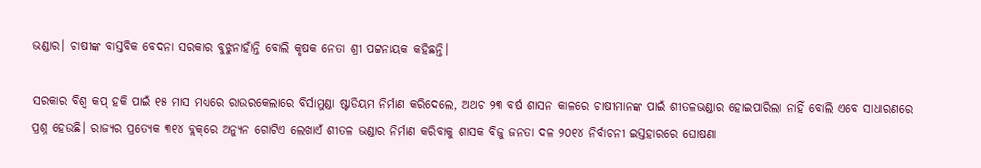ଭଣ୍ଡାର। ଚାଷୀଙ୍କ ବାସ୍ତବିକ ବେଦନା ସରକାର ବୁଝୁନାହାଁନ୍ତି ବୋଲି କୃଷକ ନେତା ଶ୍ରୀ ପଟ୍ଟନାୟକ କହିଛନ୍ତି।

ସରକାର ବିଶ୍ୱ କପ୍ ହକି ପାଇଁ ୧୫ ମାସ ମଧ୍ୟରେ ରାଉରକେଲାରେ ବିର୍ସାମୁଣ୍ଡା ଷ୍ଟାଡିୟମ ନିର୍ମାଣ କରିଦେଲେ, ଅଥଚ ୨୩ ବର୍ଷ ଶାସନ କାଳରେ ଚାଷୀମାନଙ୍କ ପାଇଁ ଶୀତଳଭଣ୍ଡାର ହୋଇପାରିଲା ନାହିଁ ବୋଲି ଏବେ ସାଧାରଣରେ ପ୍ରଶ୍ନ ହେଉଛି। ରାଜ୍ୟର ପ୍ରତ୍ୟେକ ୩୧୪ ବ୍ଲକ୍‌ରେ ଅନ୍ୟୁନ ଗୋଟିଏ ଲେଖାଏଁ ଶୀତଳ ଭଣ୍ଡାର ନିର୍ମାଣ କରିବାକୁ ଶାସକ ବିଜୁ ଜନତା ଦଳ ୨୦୧୪ ନିର୍ବାଚନୀ ଇସ୍ତହାରରେ ଘୋଷଣା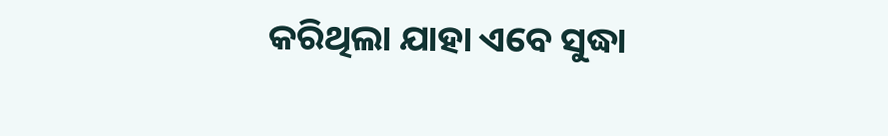କରିଥିଲା ଯାହା ଏବେ ସୁଦ୍ଧା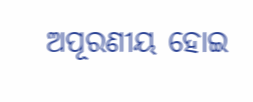ଅପୂରଣୀୟ ହୋଇ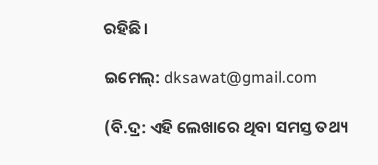ରହିଛି।

ଇମେଲ୍: dksawat@gmail.com

(ବି.ଦ୍ର: ଏହି ଲେଖାରେ ଥିବା ସମସ୍ତ ତଥ୍ୟ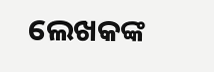ଲେଖକଙ୍କ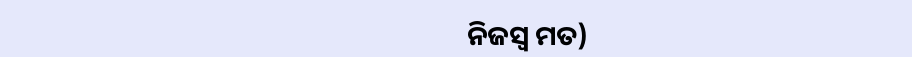ନିଜସ୍ୱ ମତ)